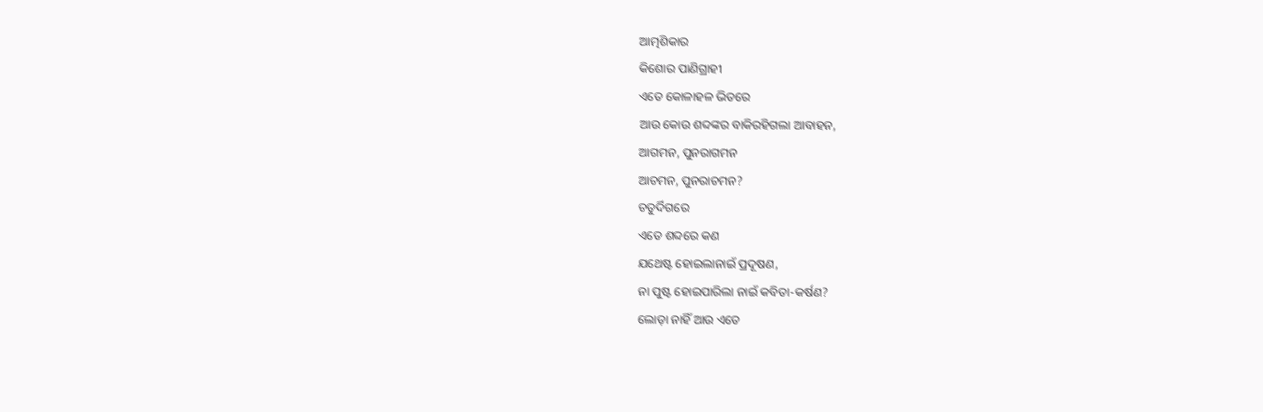ଆତ୍ମଶିକାର
କିଶୋର ପାଣିଗ୍ରାହୀ
ଏତେ କୋଳାହଳ ଭିତରେ
ଆଉ କୋଉ ଶବ୍ଦଙ୍କର ବାକିରହିଗଲା ଆବାହନ,
ଆଗମନ, ପୁନରାଗମନ
ଆଚମନ, ପୁନରାଚମନ?
ଚତୁର୍ଦିଗରେ
ଏତେ ଶବ୍ଦରେ କଣ
ଯଥେଷ୍ଟ ହୋଇଲାନାଇଁ ପ୍ରଦୂଷଣ,
ନା ପୁଷ୍ଟ ହୋଇପାରିଲା ନାଇଁ କବିତା-କର୍ଷଣ?
ଲୋଡ଼ା ନାହିଁ ଆଉ ଏତେ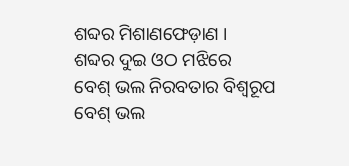ଶବ୍ଦର ମିଶାଣଫେଡ଼ାଣ ।
ଶବ୍ଦର ଦୁଇ ଓଠ ମଝିରେ
ବେଶ୍ ଭଲ ନିରବତାର ବିଶ୍ୱରୂପ
ବେଶ୍ ଭଲ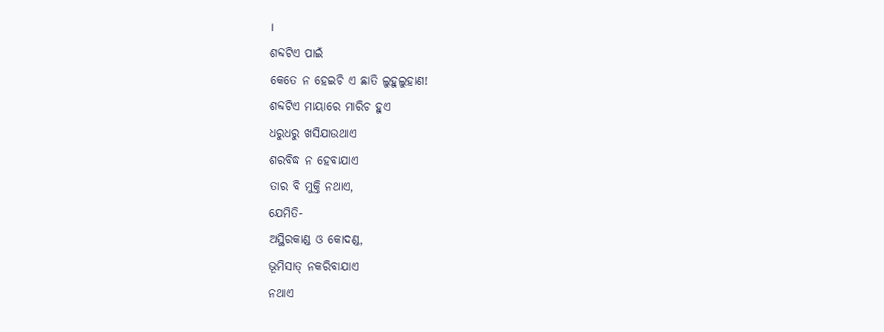।
ଶବ୍ଦଟିଏ ପାଇଁ
କେତେ ନ ହେଇଚି ଏ ଛାତି ଲୁହୁଲୁହାଣ!
ଶବ୍ଦଟିଏ ମାୟାରେ ମାରିଚ ହୁଏ
ଧରୁଧରୁ ଖସିଯାଉଥାଏ
ଶରବିଦ୍ଧ ନ ହେବାଯାଏ
ତାର ବି ମୁକ୍ତି ନଥାଏ,
ଯେମିତି-
ଅସ୍ଥିରକାଣ୍ଡ ଓ କୋଦଣ୍ଡ,
ଭୂମିସାତ୍ ନକରିବାଯାଏ
ନଥାଏ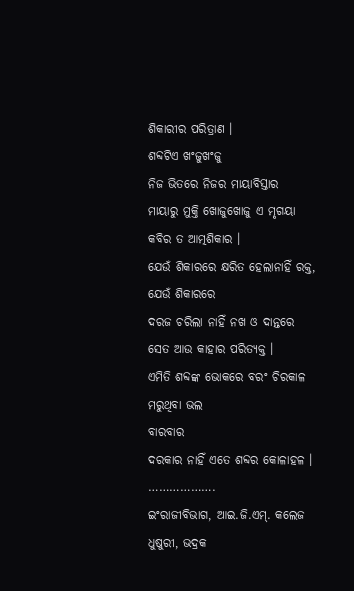ଶିକାରୀର ପରିତ୍ରାଣ ।
ଶବ୍ଦଟିଏ ଖଂଜୁଖଂଜୁ
ନିଜ ଭିତରେ ନିଜର ମାୟାବିସ୍ତାର
ମାୟାରୁ ମୁକ୍ତି ଖୋଜୁଖୋଜୁ ଏ ମୃଗୟା
କବିର ତ ଆତ୍ମଶିକାର ।
ଯେଉଁ ଶିକାରରେ କ୍ଷରିତ ହେଲାନାହିଁ ରକ୍ତ,
ଯେଉଁ ଶିକାରରେ
ଦରଜ ଚରିଲା ନାହିଁ ନଖ ଓ ଦାନ୍ତରେ
ସେତ ଆଉ କାହାର ପରିତ୍ୟକ୍ତ ।
ଏମିତି ଶବ୍ଦଙ୍କ ଭୋକରେ ବରଂ ଚିରକାଳ
ମରୁଥିବା ଭଲ
ବାରବାର
ଦରକାର ନାହିଁ ଏତେ ଶବ୍ଦର କୋଳାହଳ ।
……………….
ଇଂରାଜୀବିଭାଗ, ଆଇ.ଜି.ଏମ୍. କଲେଜ
ଧୁଷୁରୀ, ଭଦ୍ରକ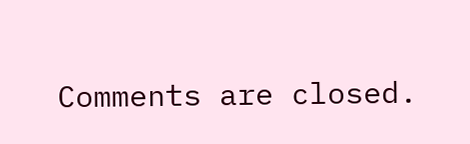Comments are closed.